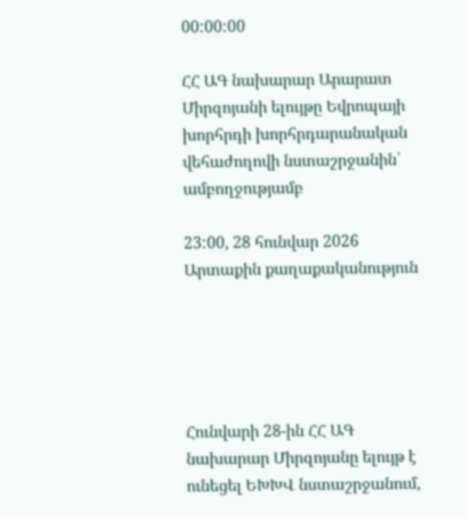00:00:00

ՀՀ ԱԳ նախարար Արարատ Միրզոյանի ելույթը Եվրոպայի խորհրդի խորհրդարանական վեհաժողովի նստաշրջանին՝ ամբողջությամբ

23:00, 28 հունվար 2026 Արտաքին քաղաքականություն





Հունվարի 28-ին ՀՀ ԱԳ նախարար Միրզոյանը ելույթ է ունեցել ԵԽԽՎ նստաշրջանում,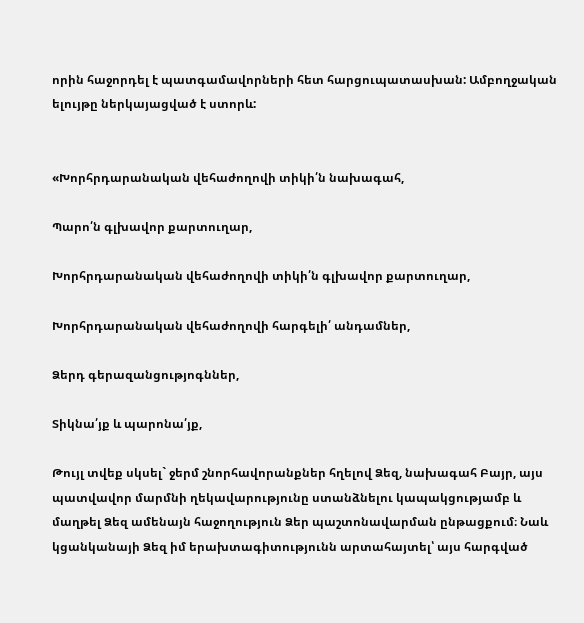որին հաջորդել է պատգամավորների հետ հարցուպատասխան: Ամբողջական ելույթը ներկայացված է ստորև:


«Խորհրդարանական վեհաժողովի տիկի՛ն նախագահ,

Պարո՛ն գլխավոր քարտուղար,

Խորհրդարանական վեհաժողովի տիկի՛ն գլխավոր քարտուղար,

Խորհրդարանական վեհաժողովի հարգելի՛ անդամներ,

Ձերդ գերազանցությոգններ,

Տիկնա՛յք և պարոնա՛յք,

Թույլ տվեք սկսել` ջերմ շնորհավորանքներ հղելով Ձեզ, նախագահ Բայր, այս պատվավոր մարմնի ղեկավարությունը ստանձնելու կապակցությամբ և մաղթել Ձեզ ամենայն հաջողություն Ձեր պաշտոնավարման ընթացքում։ Նաև կցանկանայի Ձեզ իմ երախտագիտությունն արտահայտել՝ այս հարգված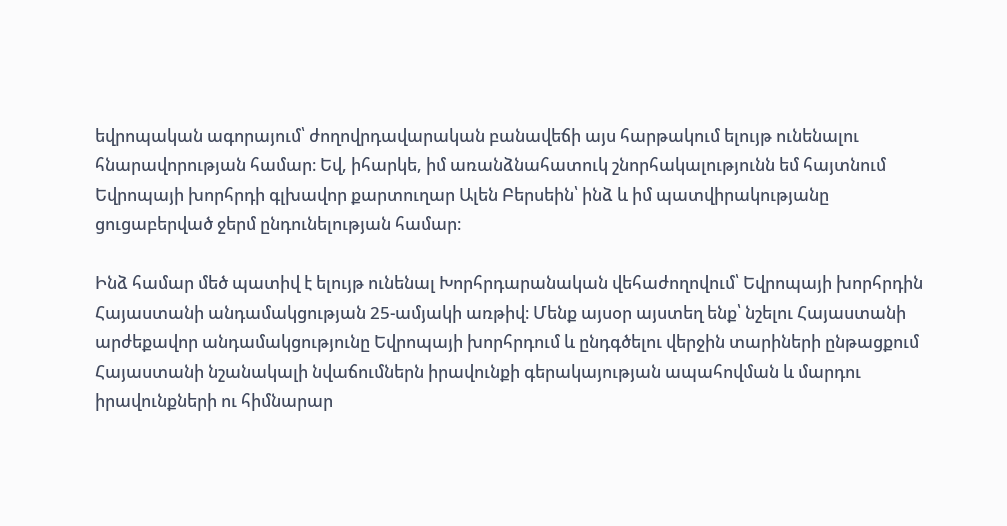եվրոպական ագորայում՝ ժողովրդավարական բանավեճի այս հարթակում ելույթ ունենալու հնարավորության համար։ Եվ, իհարկե, իմ առանձնահատուկ շնորհակալությունն եմ հայտնում Եվրոպայի խորհրդի գլխավոր քարտուղար Ալեն Բերսեին՝ ինձ և իմ պատվիրակությանը ցուցաբերված ջերմ ընդունելության համար։

Ինձ համար մեծ պատիվ է ելույթ ունենալ Խորհրդարանական վեհաժողովում՝ Եվրոպայի խորհրդին Հայաստանի անդամակցության 25-ամյակի առթիվ։ Մենք այսօր այստեղ ենք՝ նշելու Հայաստանի արժեքավոր անդամակցությունը Եվրոպայի խորհրդում և ընդգծելու վերջին տարիների ընթացքում Հայաստանի նշանակալի նվաճումներն իրավունքի գերակայության ապահովման և մարդու իրավունքների ու հիմնարար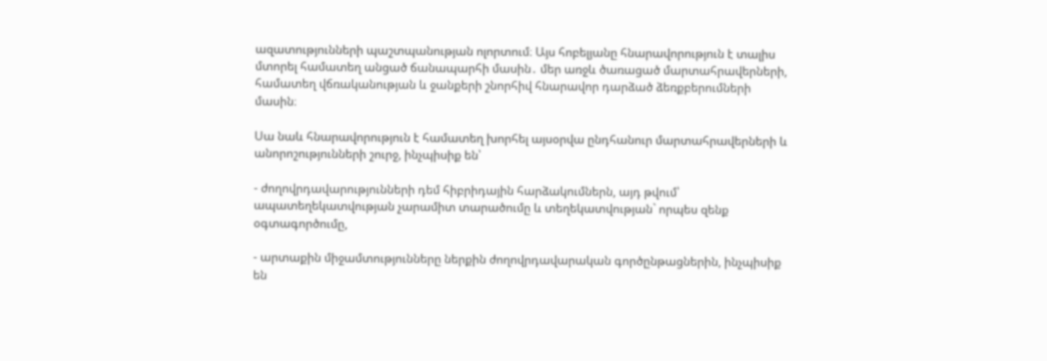ազատությունների պաշտպանության ոլորտում։ Այս հոբելյանը հնարավորություն է տալիս մտորել համատեղ անցած ճանապարհի մասին․ մեր առջև ծառացած մարտահրավերների, համատեղ վճռականության և ջանքերի շնորհիվ հնարավոր դարձած ձեռքբերումների մասին։

Սա նաև հնարավորություն է համատեղ խորհել այսօրվա ընդհանուր մարտահրավերների և անորոշությունների շուրջ, ինչպիսիք են՝

- ժողովրդավարությունների դեմ հիբրիդային հարձակումներն, այդ թվում՝ ապատեղեկատվության չարամիտ տարածումը և տեղեկատվության` որպես զենք օգտագործումը,

- արտաքին միջամտությունները ներքին ժողովրդավարական գործընթացներին, ինչպիսիք են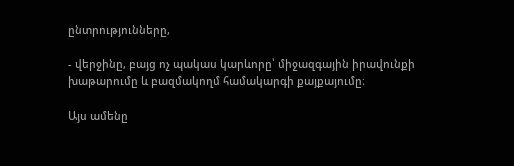ընտրությունները,

- վերջինը, բայց ոչ պակաս կարևորը՝ միջազգային իրավունքի խաթարումը և բազմակողմ համակարգի քայքայումը։

Այս ամենը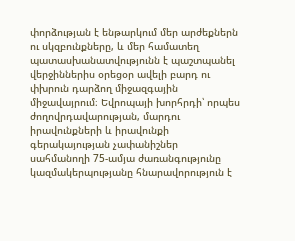փորձության է ենթարկում մեր արժեքներն ու սկզբունքները, և մեր համատեղ պատասխանատվությունն է պաշտպանել վերջիններիս օրեցօր ավելի բարդ ու փխրուն դարձող միջազգային միջավայրում։ Եվրոպայի խորհրդի՝ որպես ժողովրդավարության, մարդու իրավունքների և իրավունքի գերակայության չափանիշներ սահմանողի 75-ամյա ժառանգությունը կազմակերպությանը հնարավորություն է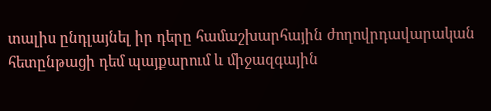տալիս ընդլայնել իր դերը համաշխարհային ժողովրդավարական հետընթացի դեմ պայքարում և միջազգային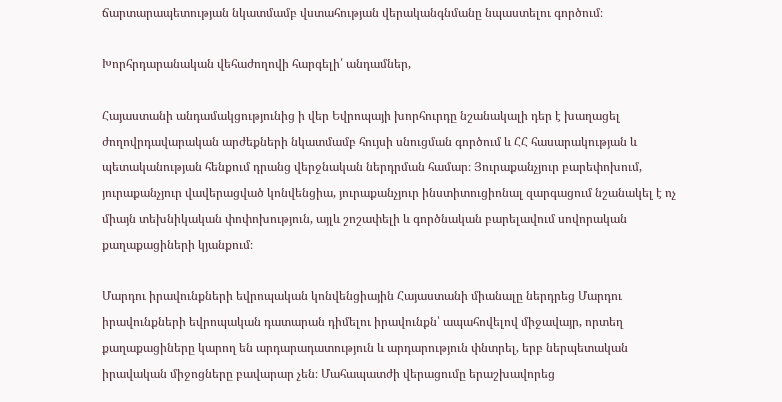ճարտարապետության նկատմամբ վստահության վերականգնմանը նպաստելու գործում։

Խորհրդարանական վեհաժողովի հարգելի՛ անդամներ,

Հայաստանի անդամակցությունից ի վեր Եվրոպայի խորհուրդը նշանակալի դեր է խաղացել ժողովրդավարական արժեքների նկատմամբ հույսի սնուցման գործում և ՀՀ հասարակության և պետականության հենքում դրանց վերջնական ներդրման համար։ Յուրաքանչյուր բարեփոխում, յուրաքանչյուր վավերացված կոնվենցիա, յուրաքանչյուր ինստիտուցիոնալ զարգացում նշանակել է ոչ միայն տեխնիկական փոփոխություն, այլև շոշափելի և գործնական բարելավում սովորական քաղաքացիների կյանքում։

Մարդու իրավունքների եվրոպական կոնվենցիային Հայաստանի միանալը ներդրեց Մարդու իրավունքների եվրոպական դատարան դիմելու իրավունքն՝ ապահովելով միջավայր, որտեղ քաղաքացիները կարող են արդարադատություն և արդարություն փնտրել, երբ ներպետական իրավական միջոցները բավարար չեն։ Մահապատժի վերացումը երաշխավորեց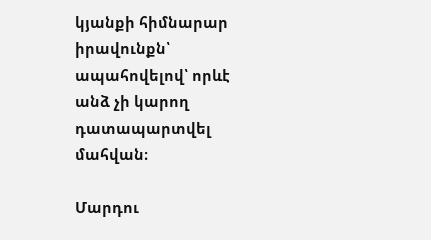կյանքի հիմնարար իրավունքն՝ ապահովելով՝ որևէ անձ չի կարող դատապարտվել մահվան։

Մարդու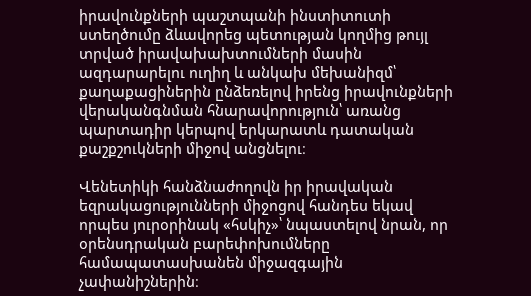իրավունքների պաշտպանի ինստիտուտի ստեղծումը ձևավորեց պետության կողմից թույլ տրված իրավախախտումների մասին ազդարարելու ուղիղ և անկախ մեխանիզմ՝ քաղաքացիներին ընձեռելով իրենց իրավունքների վերականգնման հնարավորություն՝ առանց պարտադիր կերպով երկարատև դատական քաշքշուկների միջով անցնելու։

Վենետիկի հանձնաժողովն իր իրավական եզրակացությունների միջոցով հանդես եկավ որպես յուրօրինակ «հսկիչ»՝ նպաստելով նրան, որ օրենսդրական բարեփոխումները համապատասխանեն միջազգային չափանիշներին։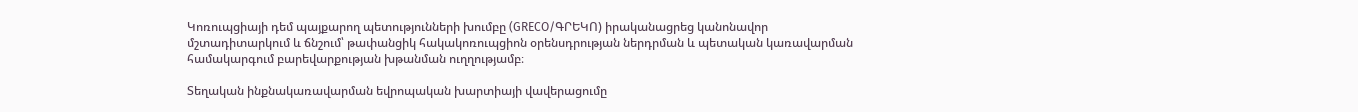Կոռուպցիայի դեմ պայքարող պետությունների խումբը (GRECO/ԳՐԵԿՈ) իրականացրեց կանոնավոր մշտադիտարկում և ճնշում՝ թափանցիկ հակակոռուպցիոն օրենսդրության ներդրման և պետական կառավարման համակարգում բարեվարքության խթանման ուղղությամբ։

Տեղական ինքնակառավարման եվրոպական խարտիայի վավերացումը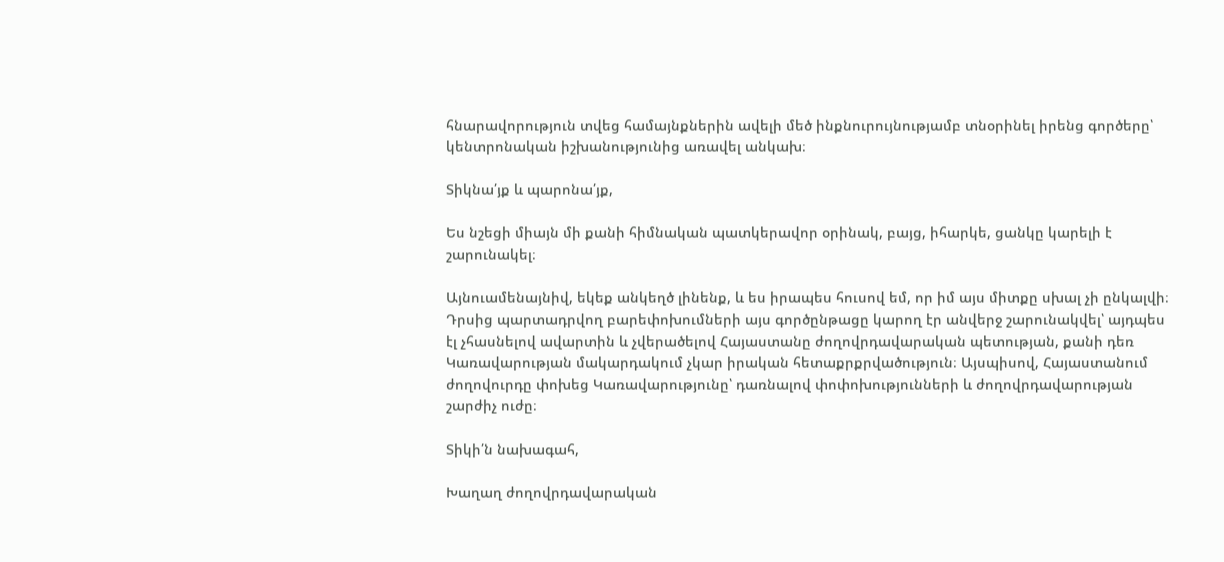հնարավորություն տվեց համայնքներին ավելի մեծ ինքնուրույնությամբ տնօրինել իրենց գործերը՝ կենտրոնական իշխանությունից առավել անկախ։

Տիկնա՛յք և պարոնա՛յք,

Ես նշեցի միայն մի քանի հիմնական պատկերավոր օրինակ, բայց, իհարկե, ցանկը կարելի է շարունակել։

Այնուամենայնիվ, եկեք անկեղծ լինենք, և ես իրապես հուսով եմ, որ իմ այս միտքը սխալ չի ընկալվի։ Դրսից պարտադրվող բարեփոխումների այս գործընթացը կարող էր անվերջ շարունակվել՝ այդպես էլ չհասնելով ավարտին և չվերածելով Հայաստանը ժողովրդավարական պետության, քանի դեռ Կառավարության մակարդակում չկար իրական հետաքրքրվածություն։ Այսպիսով, Հայաստանում ժողովուրդը փոխեց Կառավարությունը՝ դառնալով փոփոխությունների և ժողովրդավարության շարժիչ ուժը։

Տիկի՛ն նախագահ,

Խաղաղ ժողովրդավարական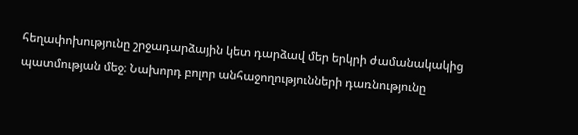հեղափոխությունը շրջադարձային կետ դարձավ մեր երկրի ժամանակակից պատմության մեջ։ Նախորդ բոլոր անհաջողությունների դառնությունը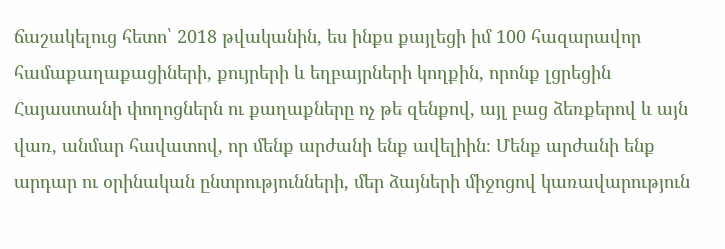ճաշակելուց հետո՝ 2018 թվականին, ես ինքս քայլեցի իմ 100 հազարավոր համաքաղաքացիների, քույրերի և եղբայրների կողքին, որոնք լցրեցին Հայաստանի փողոցներն ու քաղաքները ոչ թե զենքով, այլ բաց ձեռքերով և այն վառ, անմար հավատով, որ մենք արժանի ենք ավելիին։ Մենք արժանի ենք արդար ու օրինական ընտրությունների, մեր ձայների միջոցով կառավարություն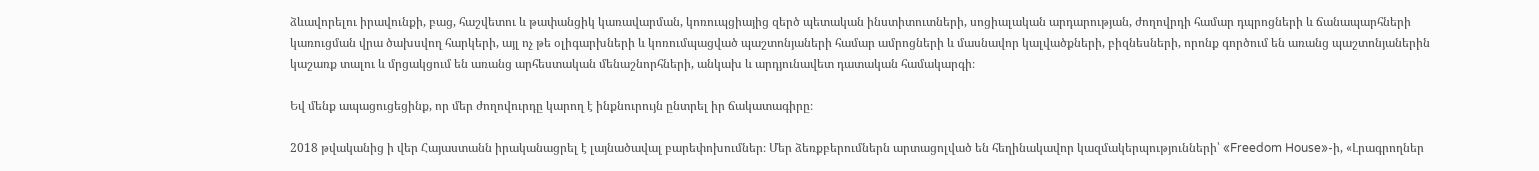ձևավորելու իրավունքի, բաց, հաշվետու և թափանցիկ կառավարման, կոռուպցիայից զերծ պետական ինստիտուտների, սոցիալական արդարության, ժողովրդի համար դպրոցների և ճանապարհների կառուցման վրա ծախսվող հարկերի, այլ ոչ թե օլիգարխների և կոռումպացված պաշտոնյաների համար ամրոցների և մասնավոր կալվածքների, բիզնեսների, որոնք գործում են առանց պաշտոնյաներին կաշառք տալու և մրցակցում են առանց արհեստական մենաշնորհների, անկախ և արդյունավետ դատական համակարգի։

Եվ մենք ապացուցեցինք, որ մեր ժողովուրդը կարող է ինքնուրույն ընտրել իր ճակատագիրը։

2018 թվականից ի վեր Հայաստանն իրականացրել է լայնածավալ բարեփոխումներ։ Մեր ձեռքբերումներն արտացոլված են հեղինակավոր կազմակերպությունների՝ «Freedom House»-ի, «Լրագրողներ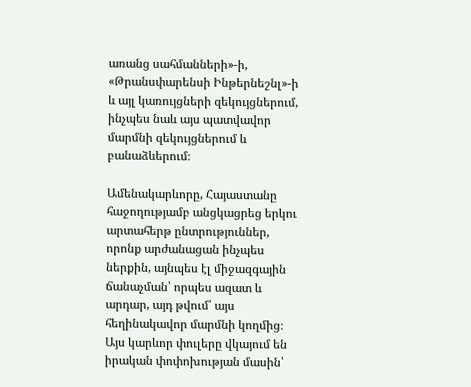առանց սահմանների»-ի, «Թրանսփարենսի Ինթերնեշնլ»-ի և այլ կառույցների զեկույցներում, ինչպես նաև այս պատվավոր մարմնի զեկույցներում և բանաձևերում։

Ամենակարևորը, Հայաստանը հաջողությամբ անցկացրեց երկու արտահերթ ընտրություններ, որոնք արժանացան ինչպես ներքին, այնպես էլ միջազգային ճանաչման՝ որպես ազատ և արդար, այդ թվում՝ այս հեղինակավոր մարմնի կողմից։ Այս կարևոր փուլերը վկայում են իրական փոփոխության մասին՝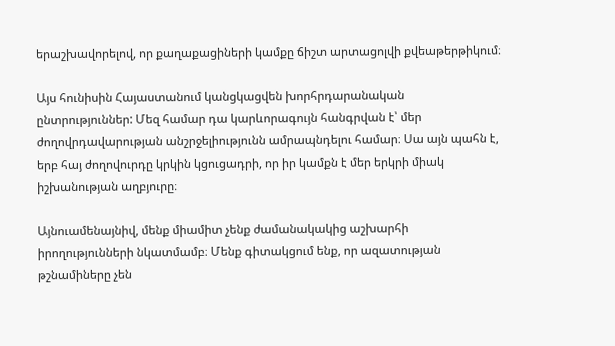երաշխավորելով, որ քաղաքացիների կամքը ճիշտ արտացոլվի քվեաթերթիկում։

Այս հունիսին Հայաստանում կանցկացվեն խորհրդարանական ընտրություններ: Մեզ համար դա կարևորագույն հանգրվան է՝ մեր ժողովրդավարության անշրջելիությունն ամրապնդելու համար։ Սա այն պահն է, երբ հայ ժողովուրդը կրկին կցուցադրի, որ իր կամքն է մեր երկրի միակ իշխանության աղբյուրը։

Այնուամենայնիվ, մենք միամիտ չենք ժամանակակից աշխարհի իրողությունների նկատմամբ։ Մենք գիտակցում ենք, որ ազատության թշնամիները չեն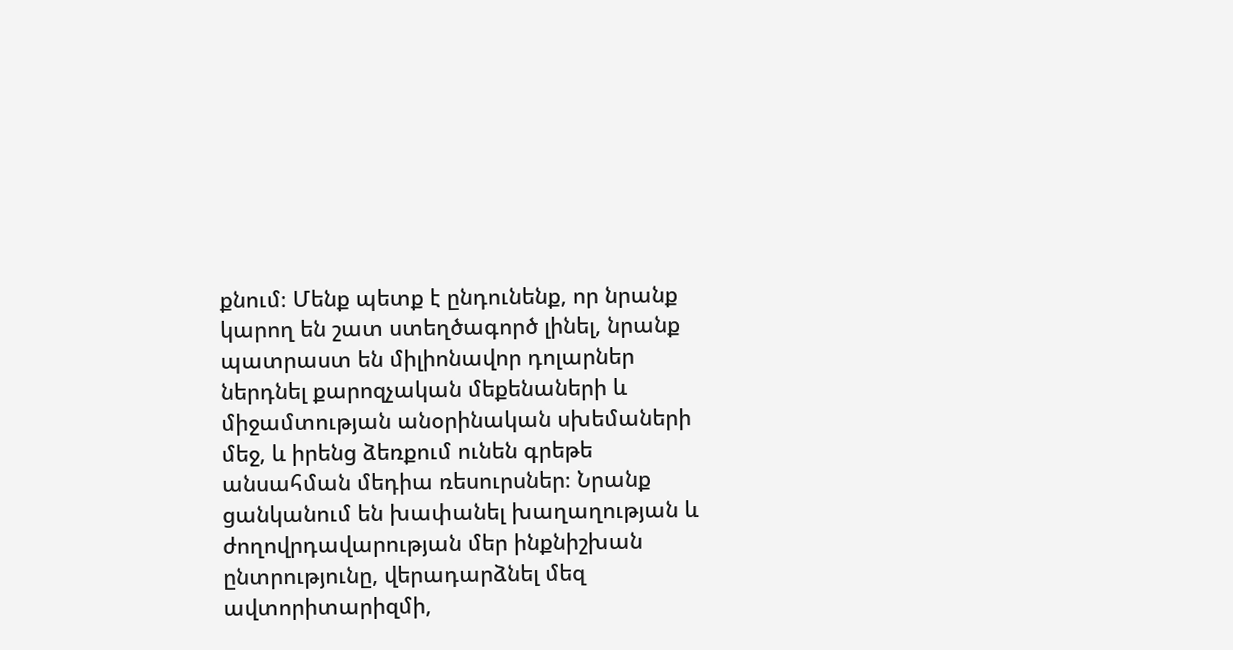քնում։ Մենք պետք է ընդունենք, որ նրանք կարող են շատ ստեղծագործ լինել, նրանք պատրաստ են միլիոնավոր դոլարներ ներդնել քարոզչական մեքենաների և միջամտության անօրինական սխեմաների մեջ, և իրենց ձեռքում ունեն գրեթե անսահման մեդիա ռեսուրսներ։ Նրանք ցանկանում են խափանել խաղաղության և ժողովրդավարության մեր ինքնիշխան ընտրությունը, վերադարձնել մեզ ավտորիտարիզմի,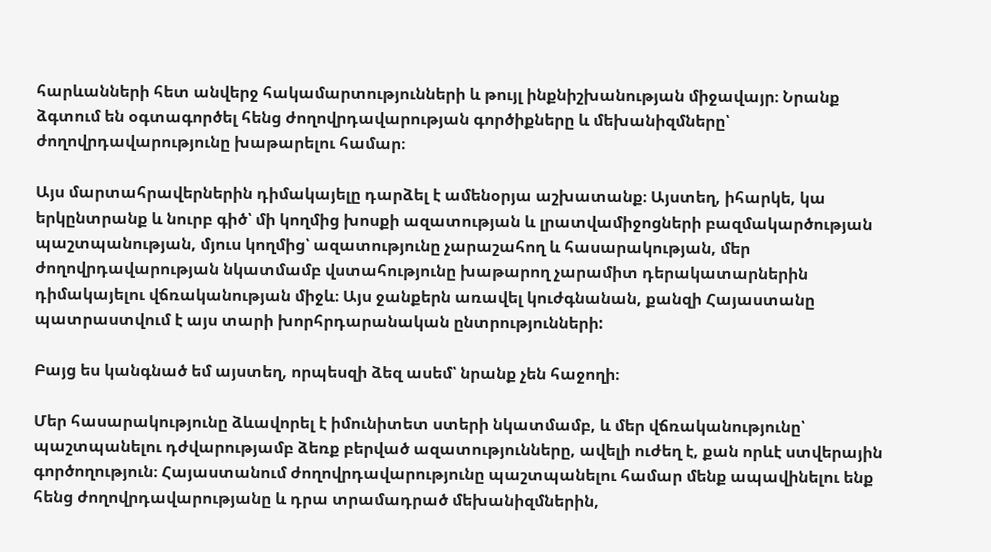հարևանների հետ անվերջ հակամարտությունների և թույլ ինքնիշխանության միջավայր։ Նրանք ձգտում են օգտագործել հենց ժողովրդավարության գործիքները և մեխանիզմները՝ ժողովրդավարությունը խաթարելու համար։

Այս մարտահրավերներին դիմակայելը դարձել է ամենօրյա աշխատանք։ Այստեղ, իհարկե, կա երկընտրանք և նուրբ գիծ՝ մի կողմից խոսքի ազատության և լրատվամիջոցների բազմակարծության պաշտպանության, մյուս կողմից՝ ազատությունը չարաշահող և հասարակության, մեր ժողովրդավարության նկատմամբ վստահությունը խաթարող չարամիտ դերակատարներին դիմակայելու վճռականության միջև։ Այս ջանքերն առավել կուժգնանան, քանզի Հայաստանը պատրաստվում է այս տարի խորհրդարանական ընտրությունների:

Բայց ես կանգնած եմ այստեղ, որպեսզի ձեզ ասեմ՝ նրանք չեն հաջողի։

Մեր հասարակությունը ձևավորել է իմունիտետ ստերի նկատմամբ, և մեր վճռականությունը՝ պաշտպանելու դժվարությամբ ձեռք բերված ազատությունները, ավելի ուժեղ է, քան որևէ ստվերային գործողություն։ Հայաստանում ժողովրդավարությունը պաշտպանելու համար մենք ապավինելու ենք հենց ժողովրդավարությանը և դրա տրամադրած մեխանիզմներին,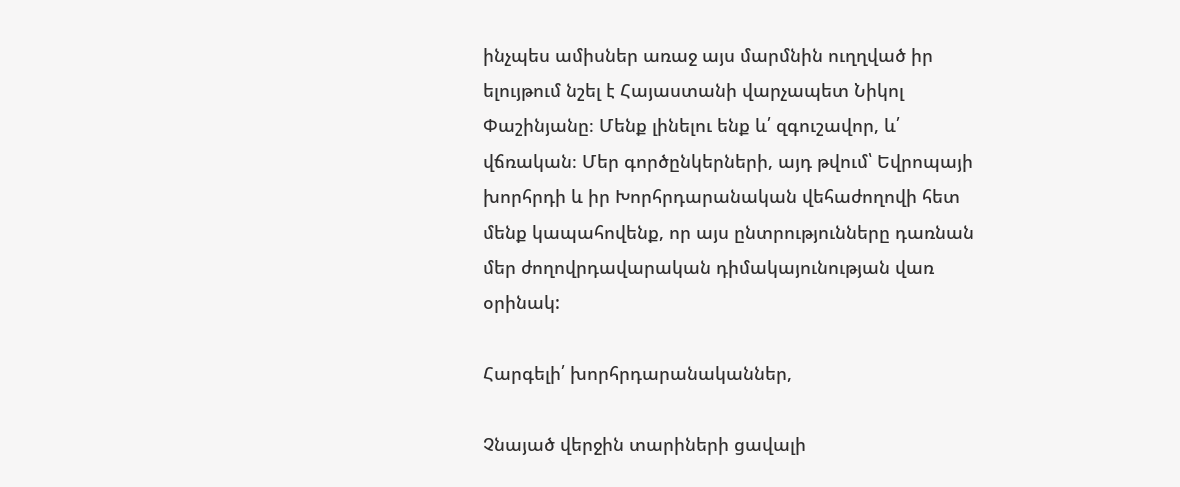ինչպես ամիսներ առաջ այս մարմնին ուղղված իր ելույթում նշել է Հայաստանի վարչապետ Նիկոլ Փաշինյանը։ Մենք լինելու ենք և՛ զգուշավոր, և՛ վճռական։ Մեր գործընկերների, այդ թվում՝ Եվրոպայի խորհրդի և իր Խորհրդարանական վեհաժողովի հետ մենք կապահովենք, որ այս ընտրությունները դառնան մեր ժողովրդավարական դիմակայունության վառ օրինակ:

Հարգելի՛ խորհրդարանականներ,

Չնայած վերջին տարիների ցավալի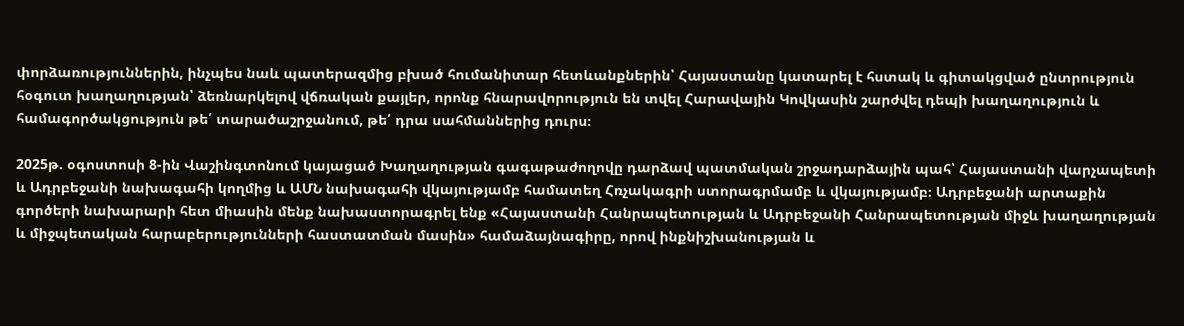փորձառություններին, ինչպես նաև պատերազմից բխած հումանիտար հետևանքներին՝ Հայաստանը կատարել է հստակ և գիտակցված ընտրություն հօգուտ խաղաղության՝ ձեռնարկելով վճռական քայլեր, որոնք հնարավորություն են տվել Հարավային Կովկասին շարժվել դեպի խաղաղություն և համագործակցություն թե՛ տարածաշրջանում, թե՛ դրա սահմաններից դուրս։

2025թ. օգոստոսի 8-ին Վաշինգտոնում կայացած Խաղաղության գագաթաժողովը դարձավ պատմական շրջադարձային պահ՝ Հայաստանի վարչապետի և Ադրբեջանի նախագահի կողմից և ԱՄՆ նախագահի վկայությամբ համատեղ Հռչակագրի ստորագրմամբ և վկայությամբ։ Ադրբեջանի արտաքին գործերի նախարարի հետ միասին մենք նախաստորագրել ենք «Հայաստանի Հանրապետության և Ադրբեջանի Հանրապետության միջև խաղաղության և միջպետական հարաբերությունների հաստատման մասին» համաձայնագիրը, որով ինքնիշխանության և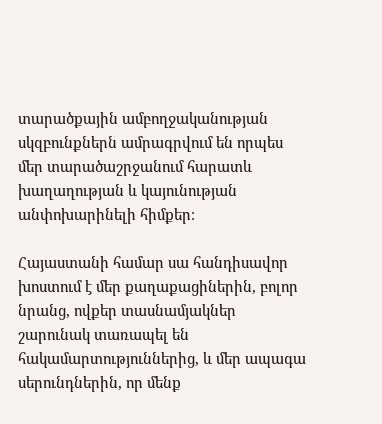տարածքային ամբողջականության սկզբունքներն ամրագրվում են որպես մեր տարածաշրջանում հարատև խաղաղության և կայունության անփոխարինելի հիմքեր։

Հայաստանի համար սա հանդիսավոր խոստում է մեր քաղաքացիներին, բոլոր նրանց, ովքեր տասնամյակներ շարունակ տառապել են հակամարտություններից, և մեր ապագա սերունդներին, որ մենք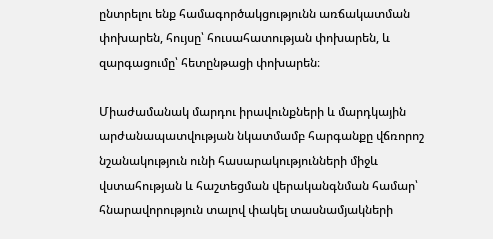ընտրելու ենք համագործակցությունն առճակատման փոխարեն, հույսը՝ հուսահատության փոխարեն, և զարգացումը՝ հետընթացի փոխարեն։

Միաժամանակ մարդու իրավունքների և մարդկային արժանապատվության նկատմամբ հարգանքը վճռորոշ նշանակություն ունի հասարակությունների միջև վստահության և հաշտեցման վերականգնման համար՝ հնարավորություն տալով փակել տասնամյակների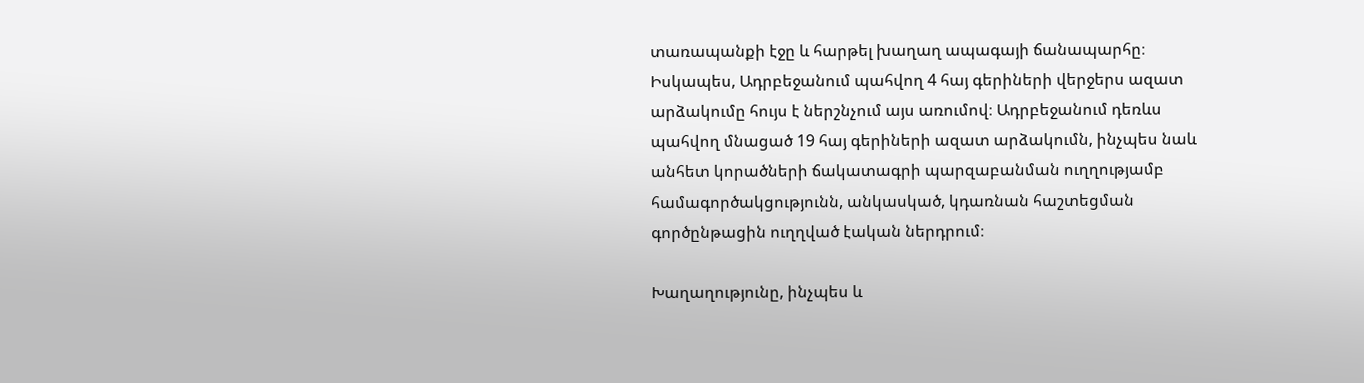տառապանքի էջը և հարթել խաղաղ ապագայի ճանապարհը։ Իսկապես, Ադրբեջանում պահվող 4 հայ գերիների վերջերս ազատ արձակումը հույս է ներշնչում այս առումով։ Ադրբեջանում դեռևս պահվող մնացած 19 հայ գերիների ազատ արձակումն, ինչպես նաև անհետ կորածների ճակատագրի պարզաբանման ուղղությամբ համագործակցությունն, անկասկած, կդառնան հաշտեցման գործընթացին ուղղված էական ներդրում։

Խաղաղությունը, ինչպես և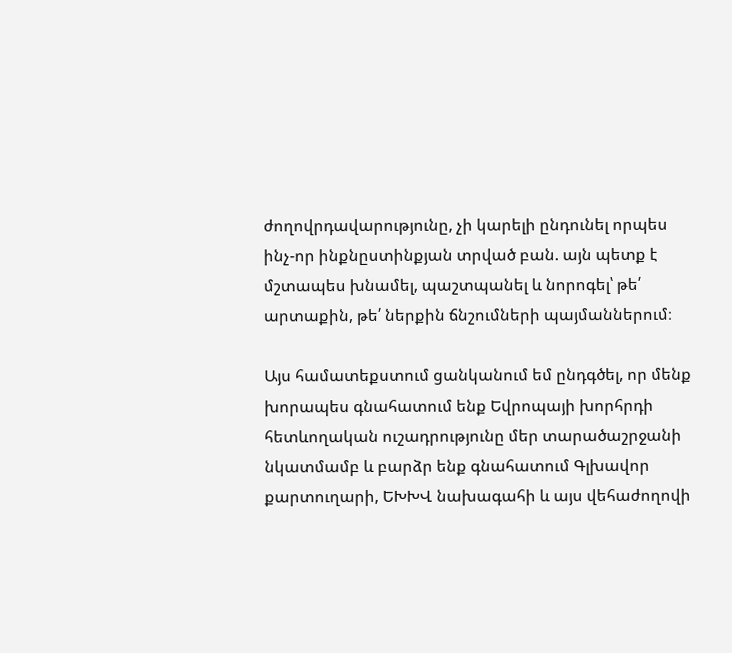ժողովրդավարությունը, չի կարելի ընդունել որպես ինչ-որ ինքնըստինքյան տրված բան. այն պետք է մշտապես խնամել, պաշտպանել և նորոգել՝ թե՛ արտաքին, թե՛ ներքին ճնշումների պայմաններում։

Այս համատեքստում ցանկանում եմ ընդգծել, որ մենք խորապես գնահատում ենք Եվրոպայի խորհրդի հետևողական ուշադրությունը մեր տարածաշրջանի նկատմամբ և բարձր ենք գնահատում Գլխավոր քարտուղարի, ԵԽԽՎ նախագահի և այս վեհաժողովի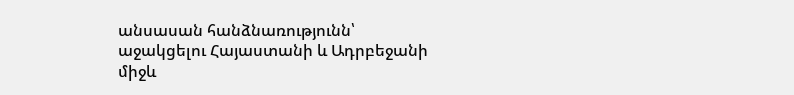անսասան հանձնառությունն՝ աջակցելու Հայաստանի և Ադրբեջանի միջև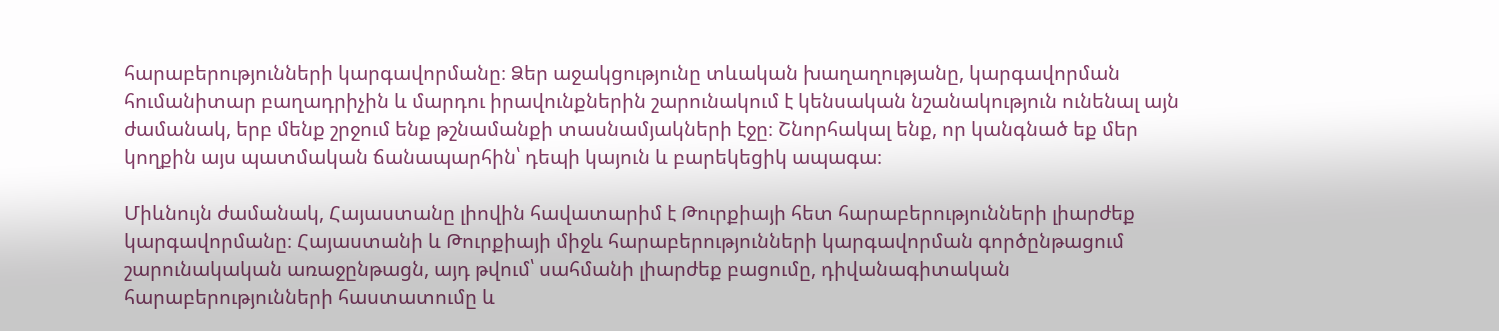հարաբերությունների կարգավորմանը։ Ձեր աջակցությունը տևական խաղաղությանը, կարգավորման հումանիտար բաղադրիչին և մարդու իրավունքներին շարունակում է կենսական նշանակություն ունենալ այն ժամանակ, երբ մենք շրջում ենք թշնամանքի տասնամյակների էջը։ Շնորհակալ ենք, որ կանգնած եք մեր կողքին այս պատմական ճանապարհին՝ դեպի կայուն և բարեկեցիկ ապագա։

Միևնույն ժամանակ, Հայաստանը լիովին հավատարիմ է Թուրքիայի հետ հարաբերությունների լիարժեք կարգավորմանը։ Հայաստանի և Թուրքիայի միջև հարաբերությունների կարգավորման գործընթացում շարունակական առաջընթացն, այդ թվում՝ սահմանի լիարժեք բացումը, դիվանագիտական հարաբերությունների հաստատումը և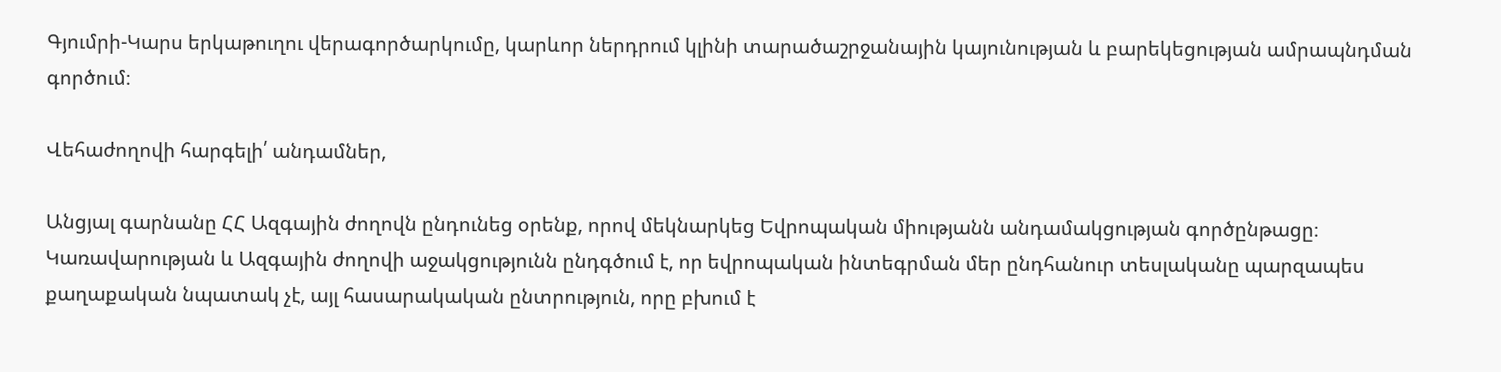Գյումրի-Կարս երկաթուղու վերագործարկումը, կարևոր ներդրում կլինի տարածաշրջանային կայունության և բարեկեցության ամրապնդման գործում։

Վեհաժողովի հարգելի՛ անդամներ,

Անցյալ գարնանը ՀՀ Ազգային ժողովն ընդունեց օրենք, որով մեկնարկեց Եվրոպական միությանն անդամակցության գործընթացը։ Կառավարության և Ազգային ժողովի աջակցությունն ընդգծում է, որ եվրոպական ինտեգրման մեր ընդհանուր տեսլականը պարզապես քաղաքական նպատակ չէ, այլ հասարակական ընտրություն, որը բխում է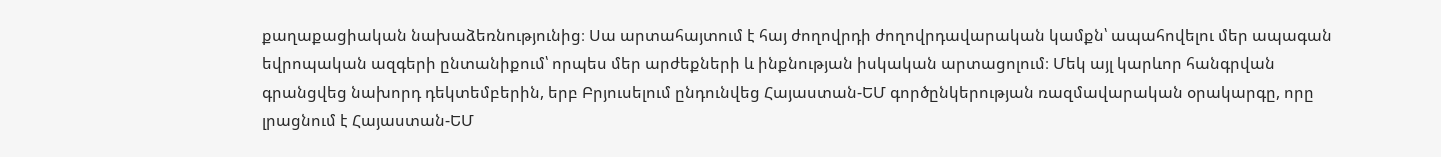քաղաքացիական նախաձեռնությունից։ Սա արտահայտում է հայ ժողովրդի ժողովրդավարական կամքն՝ ապահովելու մեր ապագան եվրոպական ազգերի ընտանիքում՝ որպես մեր արժեքների և ինքնության իսկական արտացոլում։ Մեկ այլ կարևոր հանգրվան գրանցվեց նախորդ դեկտեմբերին, երբ Բրյուսելում ընդունվեց Հայաստան-ԵՄ գործընկերության ռազմավարական օրակարգը, որը լրացնում է Հայաստան-ԵՄ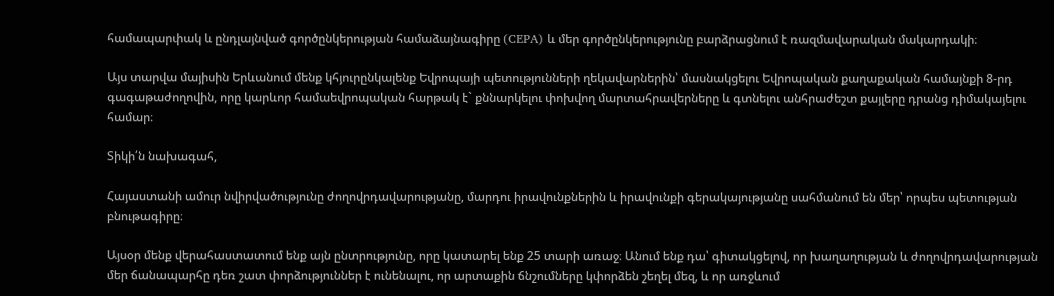համապարփակ և ընդլայնված գործընկերության համաձայնագիրը (CEPA) և մեր գործընկերությունը բարձրացնում է ռազմավարական մակարդակի։

Այս տարվա մայիսին Երևանում մենք կհյուրընկալենք Եվրոպայի պետությունների ղեկավարներին՝ մասնակցելու Եվրոպական քաղաքական համայնքի 8-րդ գագաթաժողովին, որը կարևոր համաեվրոպական հարթակ է` քննարկելու փոխվող մարտահրավերները և գտնելու անհրաժեշտ քայլերը դրանց դիմակայելու համար։

Տիկի՛ն նախագահ,

Հայաստանի ամուր նվիրվածությունը ժողովրդավարությանը, մարդու իրավունքներին և իրավունքի գերակայությանը սահմանում են մեր՝ որպես պետության բնութագիրը։

Այսօր մենք վերահաստատում ենք այն ընտրությունը, որը կատարել ենք 25 տարի առաջ։ Անում ենք դա՝ գիտակցելով, որ խաղաղության և ժողովրդավարության մեր ճանապարհը դեռ շատ փորձություններ է ունենալու, որ արտաքին ճնշումները կփորձեն շեղել մեզ, և որ առջևում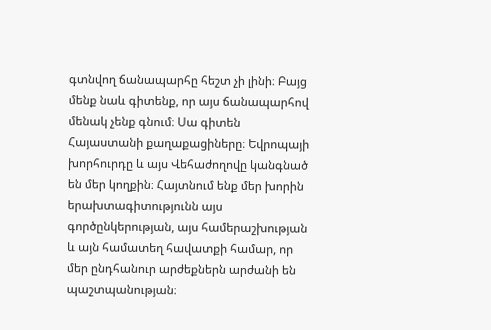գտնվող ճանապարհը հեշտ չի լինի։ Բայց մենք նաև գիտենք, որ այս ճանապարհով մենակ չենք գնում։ Սա գիտեն Հայաստանի քաղաքացիները։ Եվրոպայի խորհուրդը և այս Վեհաժողովը կանգնած են մեր կողքին։ Հայտնում ենք մեր խորին երախտագիտությունն այս գործընկերության, այս համերաշխության և այն համատեղ հավատքի համար, որ մեր ընդհանուր արժեքներն արժանի են պաշտպանության։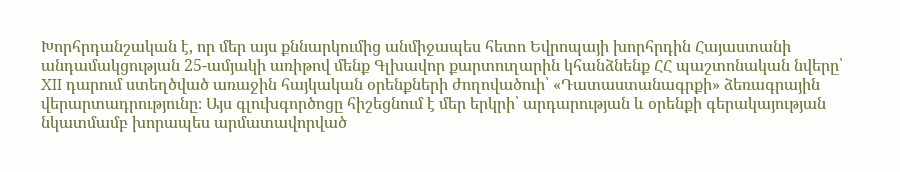Խորհրդանշական է, որ մեր այս քննարկումից անմիջապես հետո Եվրոպայի խորհրդին Հայաստանի անդամակցության 25-ամյակի առիթով մենք Գլխավոր քարտուղարին կհանձնենք ՀՀ պաշտոնական նվերը՝ XII դարում ստեղծված առաջին հայկական օրենքների ժողովածուի՝ «Դատաստանագրքի» ձեռագրային վերարտադրությունը։ Այս գլուխգործոցը հիշեցնում է մեր երկրի՝ արդարության և օրենքի գերակայության նկատմամբ խորապես արմատավորված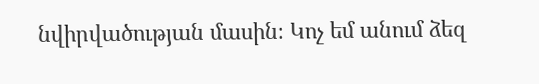նվիրվածության մասին։ Կոչ եմ անում ձեզ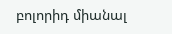բոլորիդ միանալ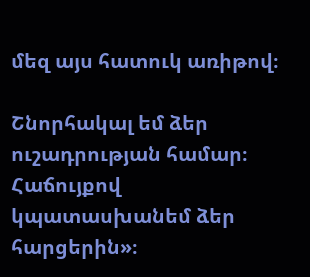մեզ այս հատուկ առիթով։

Շնորհակալ եմ ձեր ուշադրության համար։ Հաճույքով կպատասխանեմ ձեր հարցերին»։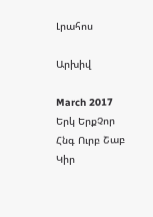Լրահոս

Արխիվ

March 2017
Երկ ԵրքՉոր Հնգ Ուրբ Շաբ Կիր